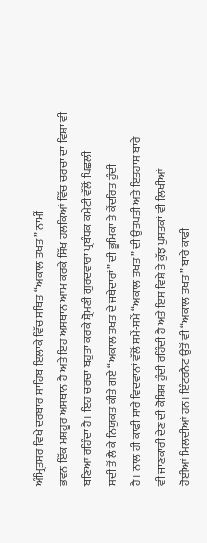ਅੰਮ੍ਰਿਤਸਰ ਵਿਖੇ ਦਰਬਾਰ ਸਾਹਿਬ ਇਲਾਕੇ ਵਿੱਚ ਸਥਿਤ “ਅਕਾਲ ਤਖਤ” ਨਾਮੀਂ
ਭਵਨ ਇੱਕ ਮਸ਼ਹੂਰ ਅਸਥਾਨ ਹੈ ਅਤੇ ਇਹ ਅਸਥਾਨ ਆਮ ਕਰਕੇ ਸਿੱਖ ਹਲਕਿਆਂ ਵਿੱਚ ਚਰਚਾ ਦਾ ਵਿਸ਼ਾ ਵੀ
ਬਣਿਆ ਰਹਿੰਦਾ ਹੈ। ਇਹ ਚਰਚਾ ਬਹੁਤਾ ਕਰਕੇ ਸ਼੍ਰੋਮਣੀ ਗੁਰਦਵਾਰਾ ਪ੍ਰਬੰਧਕ ਕਮੇਟੀ ਵੱਲੋਂ ਪਿਛਲੀ
ਸਦੀ ਤੋਂ ਲੈ ਕੇ ਨਿਯੁਕਤ ਕੀਤੇ ਗਏ “ਅਕਾਲ ਤਖਤ ਦੇ ਜਥੇਦਾਰਾਂ” ਦੀ ਭੂਮਿਕਾ ਤੇ ਕੇਂਦਰਿਤ ਹੁੰਦੀ
ਹੈ। ਨਾਲ ਹੀ ਕਾਫੀ ਸਾਰੇ ਵਿਦਵਾਨਾਂ ਵੱਲੋਂ ਸਮੇਂ-ਸਮੇਂ “ਅਕਾਲ ਤਖਤ” ਦੀ ਉਤਪਤੀ ਅਤੇ ਇਤਹਾਸ ਬਾਰੇ
ਵੀ ਜਾਣਕਾਰੀ ਦੇਣ ਦੀ ਕੋਸ਼ਿਸ਼ ਹੁੰਦੀ ਰਹਿੰਦੀ ਹੈ ਅਤੇ ਇਸ ਵਿਸ਼ੇ ਤੇ ਕੁੱਝ ਪੁਸਤਕਾਂ ਵੀ ਲਿਖੀਆਂ
ਹੋਈਆਂ ਮਿਲਦੀਆਂ ਹਨ। ਇੰਟਰਨੈਟ ਉਤੋਂ ਵੀ “ਅਕਾਲ ਤਖਤ” ਬਾਰੇ ਕਾਫੀ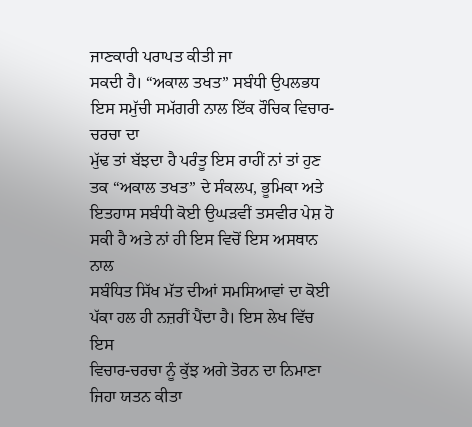ਜਾਣਕਾਰੀ ਪਰਾਪਤ ਕੀਤੀ ਜਾ
ਸਕਦੀ ਹੈ। “ਅਕਾਲ ਤਖਤ” ਸਬੰਧੀ ਉਪਲਭਧ ਇਸ ਸਮੁੱਚੀ ਸਮੱਗਰੀ ਨਾਲ ਇੱਕ ਰੌਚਿਕ ਵਿਚਾਰ-ਚਰਚਾ ਦਾ
ਮੁੱਢ ਤਾਂ ਬੱਝਦਾ ਹੈ ਪਰੰਤੂ ਇਸ ਰਾਹੀਂ ਨਾਂ ਤਾਂ ਹੁਣ ਤਕ “ਅਕਾਲ ਤਖਤ” ਦੇ ਸੰਕਲਪ, ਭੂਮਿਕਾ ਅਤੇ
ਇਤਹਾਸ ਸਬੰਧੀ ਕੋਈ ਉਘੜਵੀਂ ਤਸਵੀਰ ਪੇਸ਼ ਹੋ ਸਕੀ ਹੈ ਅਤੇ ਨਾਂ ਹੀ ਇਸ ਵਿਚੋਂ ਇਸ ਅਸਥਾਨ ਨਾਲ
ਸਬੰਧਿਤ ਸਿੱਖ ਮੱਤ ਦੀਆਂ ਸਮਸਿਆਵਾਂ ਦਾ ਕੋਈ ਪੱਕਾ ਹਲ ਹੀ ਨਜ਼ਰੀਂ ਪੈਂਦਾ ਹੈ। ਇਸ ਲੇਖ ਵਿੱਚ ਇਸ
ਵਿਚਾਰ-ਚਰਚਾ ਨੂੰ ਕੁੱਝ ਅਗੇ ਤੋਰਨ ਦਾ ਨਿਮਾਣਾ ਜਿਹਾ ਯਤਨ ਕੀਤਾ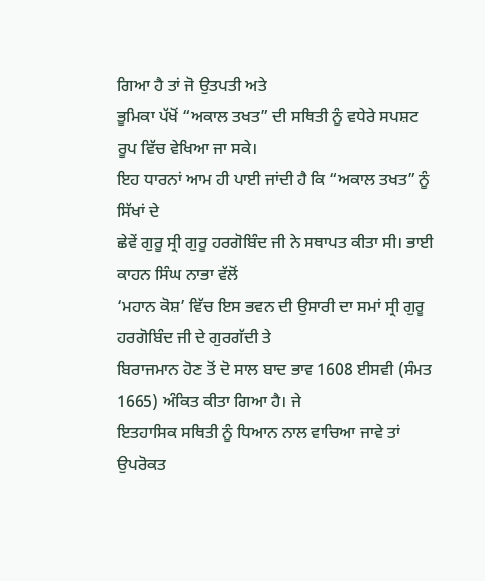ਗਿਆ ਹੈ ਤਾਂ ਜੋ ਉਤਪਤੀ ਅਤੇ
ਭੂਮਿਕਾ ਪੱਖੋਂ “ਅਕਾਲ ਤਖਤ” ਦੀ ਸਥਿਤੀ ਨੂੰ ਵਧੇਰੇ ਸਪਸ਼ਟ ਰੂਪ ਵਿੱਚ ਵੇਖਿਆ ਜਾ ਸਕੇ।
ਇਹ ਧਾਰਨਾਂ ਆਮ ਹੀ ਪਾਈ ਜਾਂਦੀ ਹੈ ਕਿ “ਅਕਾਲ ਤਖਤ” ਨੂੰ ਸਿੱਖਾਂ ਦੇ
ਛੇਵੇਂ ਗੁਰੂ ਸ੍ਰੀ ਗੁਰੂ ਹਰਗੋਬਿੰਦ ਜੀ ਨੇ ਸਥਾਪਤ ਕੀਤਾ ਸੀ। ਭਾਈ ਕਾਹਨ ਸਿੰਘ ਨਾਭਾ ਵੱਲੋਂ
‘ਮਹਾਨ ਕੋਸ਼’ ਵਿੱਚ ਇਸ ਭਵਨ ਦੀ ਉਸਾਰੀ ਦਾ ਸਮਾਂ ਸ੍ਰੀ ਗੁਰੂ ਹਰਗੋਬਿੰਦ ਜੀ ਦੇ ਗੁਰਗੱਦੀ ਤੇ
ਬਿਰਾਜਮਾਨ ਹੋਣ ਤੋਂ ਦੋ ਸਾਲ ਬਾਦ ਭਾਵ 1608 ਈਸਵੀ (ਸੰਮਤ 1665) ਅੰਕਿਤ ਕੀਤਾ ਗਿਆ ਹੈ। ਜੇ
ਇਤਹਾਸਿਕ ਸਥਿਤੀ ਨੂੰ ਧਿਆਨ ਨਾਲ ਵਾਚਿਆ ਜਾਵੇ ਤਾਂ ਉਪਰੋਕਤ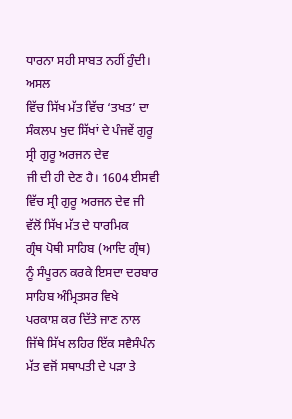ਧਾਰਨਾ ਸਹੀ ਸਾਬਤ ਨਹੀਂ ਹੁੰਦੀ। ਅਸਲ
ਵਿੱਚ ਸਿੱਖ ਮੱਤ ਵਿੱਚ ‘ਤਖਤ’ ਦਾ ਸੰਕਲਪ ਖੁਦ ਸਿੱਖਾਂ ਦੇ ਪੰਜਵੇਂ ਗੁਰੂ ਸ੍ਰੀ ਗੁਰੂ ਅਰਜਨ ਦੇਵ
ਜੀ ਦੀ ਹੀ ਦੇਣ ਹੈ। 1604 ਈਸਵੀ ਵਿੱਚ ਸ੍ਰੀ ਗੁਰੂ ਅਰਜਨ ਦੇਵ ਜੀ ਵੱਲੋਂ ਸਿੱਖ ਮੱਤ ਦੇ ਧਾਰਮਿਕ
ਗ੍ਰੰਥ ਪੋਥੀ ਸਾਹਿਬ (ਆਦਿ ਗ੍ਰੰਥ) ਨੂੰ ਸੰਪੂਰਨ ਕਰਕੇ ਇਸਦਾ ਦਰਬਾਰ ਸਾਹਿਬ ਅੰਮ੍ਰਿਤਸਰ ਵਿਖੇ
ਪਰਕਾਸ਼ ਕਰ ਦਿੱਤੇ ਜਾਣ ਨਾਲ ਜਿੱਥੇ ਸਿੱਖ ਲਹਿਰ ਇੱਕ ਸਵੈਸੰਪੰਨ ਮੱਤ ਵਜੋਂ ਸਥਾਪਤੀ ਦੇ ਪੜਾ ਤੇ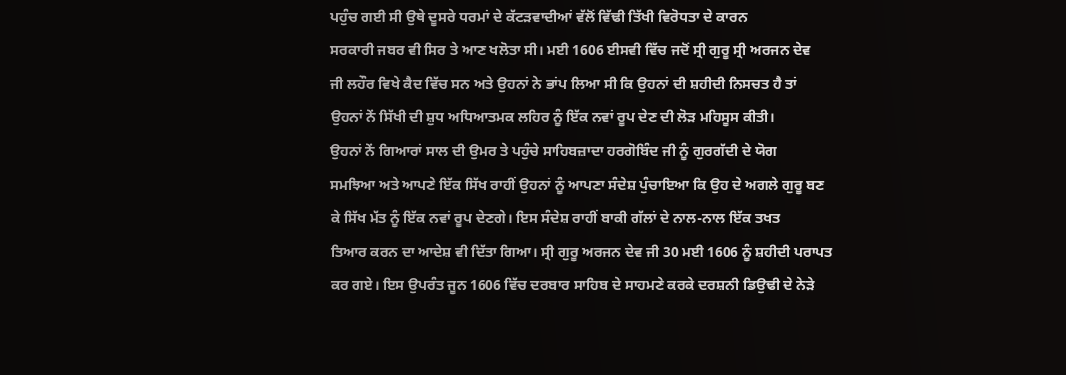ਪਹੁੰਚ ਗਈ ਸੀ ਉਥੇ ਦੂਸਰੇ ਧਰਮਾਂ ਦੇ ਕੱਟੜਵਾਦੀਆਂ ਵੱਲੋਂ ਵਿੱਢੀ ਤਿੱਖੀ ਵਿਰੋਧਤਾ ਦੇ ਕਾਰਨ
ਸਰਕਾਰੀ ਜਬਰ ਵੀ ਸਿਰ ਤੇ ਆਣ ਖਲੋਤਾ ਸੀ। ਮਈ 1606 ਈਸਵੀ ਵਿੱਚ ਜਦੋਂ ਸ੍ਰੀ ਗੁਰੂ ਸ੍ਰੀ ਅਰਜਨ ਦੇਵ
ਜੀ ਲਹੌਰ ਵਿਖੇ ਕੈਦ ਵਿੱਚ ਸਨ ਅਤੇ ਉਹਨਾਂ ਨੇ ਭਾਂਪ ਲਿਆ ਸੀ ਕਿ ਉਹਨਾਂ ਦੀ ਸ਼ਹੀਦੀ ਨਿਸਚਤ ਹੈ ਤਾਂ
ਉਹਨਾਂ ਨੇਂ ਸਿੱਖੀ ਦੀ ਸ਼ੁਧ ਅਧਿਆਤਮਕ ਲਹਿਰ ਨੂੰ ਇੱਕ ਨਵਾਂ ਰੂਪ ਦੇਣ ਦੀ ਲੋੜ ਮਹਿਸੂਸ ਕੀਤੀ।
ਉਹਨਾਂ ਨੇਂ ਗਿਆਰਾਂ ਸਾਲ ਦੀ ਉਮਰ ਤੇ ਪਹੁੰਚੇ ਸਾਹਿਬਜ਼ਾਦਾ ਹਰਗੋਬਿੰਦ ਜੀ ਨੂੰ ਗੁਰਗੱਦੀ ਦੇ ਯੋਗ
ਸਮਝਿਆ ਅਤੇ ਆਪਣੇ ਇੱਕ ਸਿੱਖ ਰਾਹੀਂ ਉਹਨਾਂ ਨੂੰ ਆਪਣਾ ਸੰਦੇਸ਼ ਪੁੰਚਾਇਆ ਕਿ ਉਹ ਦੇ ਅਗਲੇ ਗੁਰੂ ਬਣ
ਕੇ ਸਿੱਖ ਮੱਤ ਨੂੰ ਇੱਕ ਨਵਾਂ ਰੂਪ ਦੇਣਗੇ। ਇਸ ਸੰਦੇਸ਼ ਰਾਹੀਂ ਬਾਕੀ ਗੱਲਾਂ ਦੇ ਨਾਲ-ਨਾਲ ਇੱਕ ਤਖਤ
ਤਿਆਰ ਕਰਨ ਦਾ ਆਦੇਸ਼ ਵੀ ਦਿੱਤਾ ਗਿਆ। ਸ੍ਰੀ ਗੁਰੂ ਅਰਜਨ ਦੇਵ ਜੀ 30 ਮਈ 1606 ਨੂੰ ਸ਼ਹੀਦੀ ਪਰਾਪਤ
ਕਰ ਗਏ। ਇਸ ਉਪਰੰਤ ਜੂਨ 1606 ਵਿੱਚ ਦਰਬਾਰ ਸਾਹਿਬ ਦੇ ਸਾਹਮਣੇ ਕਰਕੇ ਦਰਸ਼ਨੀ ਡਿਉਢੀ ਦੇ ਨੇੜੇ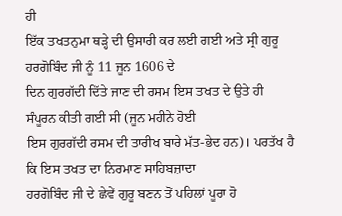ਹੀ
ਇੱਕ ਤਖਤਨੁਮਾ ਥੜ੍ਹੇ ਦੀ ਉਸਾਰੀ ਕਰ ਲਈ ਗਈ ਅਤੇ ਸ੍ਰੀ ਗੁਰੂ ਹਰਗੋਬਿੰਦ ਜੀ ਨੂੰ 11 ਜੂਨ 1606 ਦੇ
ਦਿਨ ਗੁਰਗੱਦੀ ਦਿੱਤੇ ਜਾਣ ਦੀ ਰਸਮ ਇਸ ਤਖਤ ਦੇ ਉਤੇ ਹੀ ਸੰਪੂਰਨ ਕੀਤੀ ਗਈ ਸੀ (ਜੂਨ ਮਹੀਨੇ ਹੋਈ
ਇਸ ਗੁਰਗੱਦੀ ਰਸਮ ਦੀ ਤਾਰੀਖ ਬਾਰੇ ਮੱਤ-ਭੇਦ ਹਨ)। ਪਰਤੱਖ ਹੈ ਕਿ ਇਸ ਤਖਤ ਦਾ ਨਿਰਮਾਣ ਸਾਹਿਬਜ਼ਾਦਾ
ਹਰਗੋਬਿੰਦ ਜੀ ਦੇ ਛੇਵੇਂ ਗੁਰੂ ਬਣਨ ਤੋਂ ਪਹਿਲਾਂ ਪੂਰਾ ਹੋ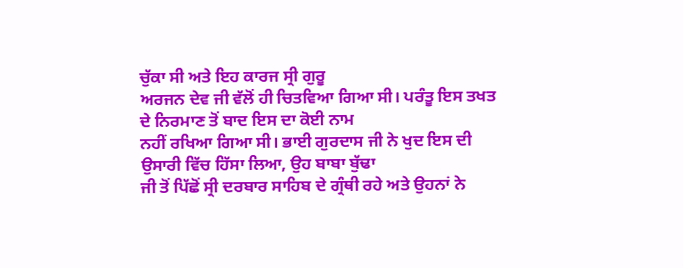ਚੁੱਕਾ ਸੀ ਅਤੇ ਇਹ ਕਾਰਜ ਸ੍ਰੀ ਗੁਰੂ
ਅਰਜਨ ਦੇਵ ਜੀ ਵੱਲੋਂ ਹੀ ਚਿਤਵਿਆ ਗਿਆ ਸੀ। ਪਰੰਤੂ ਇਸ ਤਖਤ ਦੇ ਨਿਰਮਾਣ ਤੋਂ ਬਾਦ ਇਸ ਦਾ ਕੋਈ ਨਾਮ
ਨਹੀਂ ਰਖਿਆ ਗਿਆ ਸੀ। ਭਾਈ ਗੁਰਦਾਸ ਜੀ ਨੇ ਖੁਦ ਇਸ ਦੀ ਉਸਾਰੀ ਵਿੱਚ ਹਿੱਸਾ ਲਿਆ, ਉਹ ਬਾਬਾ ਬੁੱਢਾ
ਜੀ ਤੋਂ ਪਿੱਛੋਂ ਸ੍ਰੀ ਦਰਬਾਰ ਸਾਹਿਬ ਦੇ ਗ੍ਰੰਥੀ ਰਹੇ ਅਤੇ ਉਹਨਾਂ ਨੇ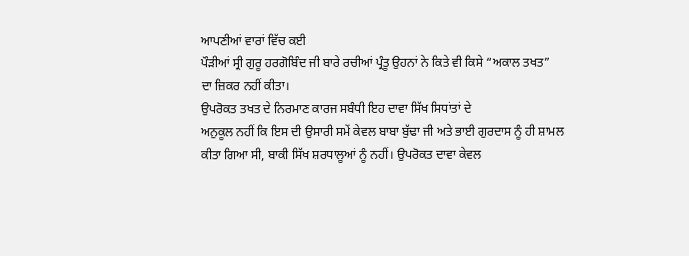ਆਪਣੀਆਂ ਵਾਰਾਂ ਵਿੱਚ ਕਈ
ਪੌੜੀਆਂ ਸ੍ਰੀ ਗੁਰੂ ਹਰਗੋਬਿੰਦ ਜੀ ਬਾਰੇ ਰਚੀਆਂ ਪ੍ਰੰਤੂ ਉਹਨਾਂ ਨੇ ਕਿਤੇ ਵੀ ਕਿਸੇ “ਅਕਾਲ ਤਖਤ”
ਦਾ ਜ਼ਿਕਰ ਨਹੀਂ ਕੀਤਾ।
ਉਪਰੋਕਤ ਤਖਤ ਦੇ ਨਿਰਮਾਣ ਕਾਰਜ ਸਬੰਧੀ ਇਹ ਦਾਵਾ ਸਿੱਖ ਸਿਧਾਂਤਾਂ ਦੇ
ਅਨੁਕੂਲ ਨਹੀਂ ਕਿ ਇਸ ਦੀ ਉਸਾਰੀ ਸਮੇਂ ਕੇਵਲ ਬਾਬਾ ਬੁੱਢਾ ਜੀ ਅਤੇ ਭਾਈ ਗੁਰਦਾਸ ਨੂੰ ਹੀ ਸ਼ਾਮਲ
ਕੀਤਾ ਗਿਆ ਸੀ, ਬਾਕੀ ਸਿੱਖ ਸ਼ਰਧਾਲੂਆਂ ਨੂੰ ਨਹੀਂ। ਉਪਰੋਕਤ ਦਾਵਾ ਕੇਵਲ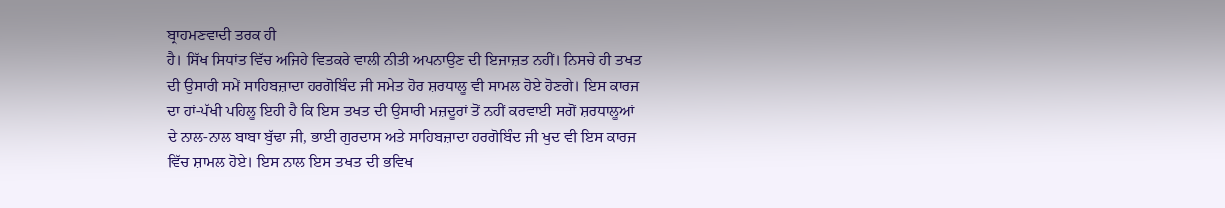ਬ੍ਰਾਹਮਣਵਾਦੀ ਤਰਕ ਹੀ
ਹੈ। ਸਿੱਖ ਸਿਧਾਂਤ ਵਿੱਚ ਅਜਿਹੇ ਵਿਤਕਰੇ ਵਾਲੀ ਨੀਤੀ ਅਪਨਾਉਣ ਦੀ ਇਜਾਜ਼ਤ ਨਹੀਂ। ਨਿਸਚੇ ਹੀ ਤਖਤ
ਦੀ ਉਸਾਰੀ ਸਮੇਂ ਸਾਹਿਬਜ਼ਾਦਾ ਹਰਗੋਬਿੰਦ ਜੀ ਸਮੇਤ ਹੋਰ ਸ਼ਰਧਾਲੂ ਵੀ ਸਾਮਲ ਹੋਏ ਹੋਣਗੇ। ਇਸ ਕਾਰਜ
ਦਾ ਹਾਂ-ਪੱਖੀ ਪਹਿਲੂ ਇਹੀ ਹੈ ਕਿ ਇਸ ਤਖਤ ਦੀ ਉਸਾਰੀ ਮਜ਼ਦੂਰਾਂ ਤੋਂ ਨਹੀਂ ਕਰਵਾਈ ਸਗੋਂ ਸ਼ਰਧਾਲੂਆਂ
ਦੇ ਨਾਲ-ਨਾਲ ਬਾਬਾ ਬੁੱਢਾ ਜੀ, ਭਾਈ ਗੁਰਦਾਸ ਅਤੇ ਸਾਹਿਬਜ਼ਾਦਾ ਹਰਗੋਬਿੰਦ ਜੀ ਖੁਦ ਵੀ ਇਸ ਕਾਰਜ
ਵਿੱਚ ਸ਼ਾਮਲ ਹੋਏ। ਇਸ ਨਾਲ ਇਸ ਤਖਤ ਦੀ ਭਵਿਖ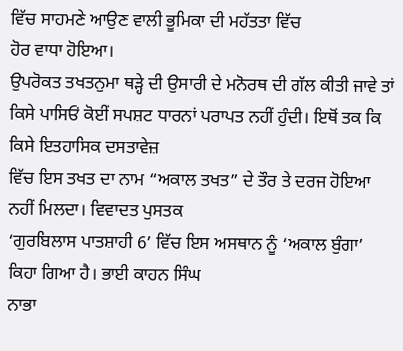ਵਿੱਚ ਸਾਹਮਣੇ ਆਉਣ ਵਾਲੀ ਭੂਮਿਕਾ ਦੀ ਮਹੱਤਤਾ ਵਿੱਚ
ਹੋਰ ਵਾਧਾ ਹੋਇਆ।
ਉਪਰੋਕਤ ਤਖਤਨੁਮਾ ਥੜ੍ਹੇ ਦੀ ਉਸਾਰੀ ਦੇ ਮਨੋਰਥ ਦੀ ਗੱਲ ਕੀਤੀ ਜਾਵੇ ਤਾਂ
ਕਿਸੇ ਪਾਸਿਓਂ ਕੋਈਂ ਸਪਸ਼ਟ ਧਾਰਨਾਂ ਪਰਾਪਤ ਨਹੀਂ ਹੁੰਦੀ। ਇਥੋਂ ਤਕ ਕਿ ਕਿਸੇ ਇਤਹਾਸਿਕ ਦਸਤਾਵੇਜ਼
ਵਿੱਚ ਇਸ ਤਖਤ ਦਾ ਨਾਮ “ਅਕਾਲ ਤਖਤ” ਦੇ ਤੌਰ ਤੇ ਦਰਜ ਹੋਇਆ ਨਹੀਂ ਮਿਲਦਾ। ਵਿਵਾਦਤ ਪੁਸਤਕ
‘ਗੁਰਬਿਲਾਸ ਪਾਤਸ਼ਾਹੀ 6’ ਵਿੱਚ ਇਸ ਅਸਥਾਨ ਨੂੰ ‘ਅਕਾਲ ਬੁੰਗਾ’ ਕਿਹਾ ਗਿਆ ਹੈ। ਭਾਈ ਕਾਹਨ ਸਿੰਘ
ਨਾਭਾ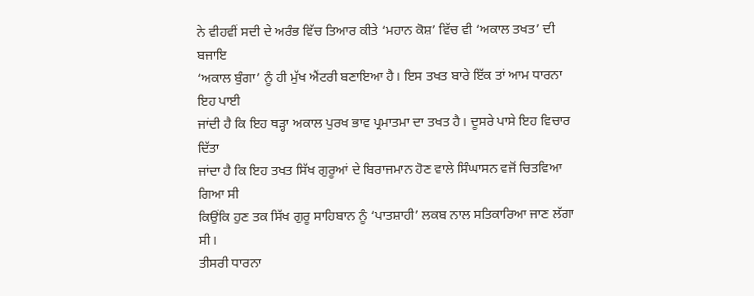ਨੇ ਵੀਹਵੀਂ ਸਦੀ ਦੇ ਅਰੰਭ ਵਿੱਚ ਤਿਆਰ ਕੀਤੇ ‘ਮਹਾਨ ਕੋਸ਼’ ਵਿੱਚ ਵੀ ‘ਅਕਾਲ ਤਖਤ’ ਦੀ ਬਜਾਇ
‘ਅਕਾਲ ਬੁੰਗਾ’ ਨੂੰ ਹੀ ਮੁੱਖ ਐਂਟਰੀ ਬਣਾਇਆ ਹੈ। ਇਸ ਤਖਤ ਬਾਰੇ ਇੱਕ ਤਾਂ ਆਮ ਧਾਰਨਾ ਇਹ ਪਾਈ
ਜਾਂਦੀ ਹੈ ਕਿ ਇਹ ਥੜ੍ਹਾ ਅਕਾਲ ਪੁਰਖ ਭਾਵ ਪ੍ਰਮਾਤਮਾ ਦਾ ਤਖਤ ਹੈ। ਦੂਸਰੇ ਪਾਸੇ ਇਹ ਵਿਚਾਰ ਦਿੱਤਾ
ਜਾਂਦਾ ਹੈ ਕਿ ਇਹ ਤਖਤ ਸਿੱਖ ਗੁਰੂਆਂ ਦੇ ਬਿਰਾਜਮਾਨ ਹੋਣ ਵਾਲੇ ਸਿੰਘਾਸਨ ਵਜੋਂ ਚਿਤਵਿਆ ਗਿਆ ਸੀ
ਕਿਉਂਕਿ ਹੁਣ ਤਕ ਸਿੱਖ ਗੁਰੂ ਸਾਹਿਬਾਨ ਨੂੰ ‘ਪਾਤਸ਼ਾਹੀ’ ਲਕਬ ਨਾਲ ਸਤਿਕਾਰਿਆ ਜਾਣ ਲੱਗਾ ਸੀ।
ਤੀਸਰੀ ਧਾਰਨਾ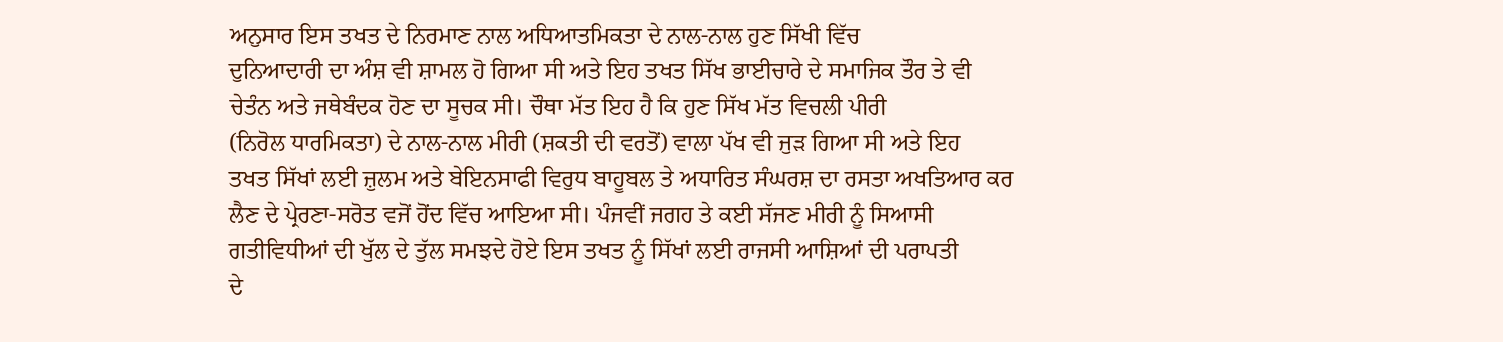ਅਨੁਸਾਰ ਇਸ ਤਖਤ ਦੇ ਨਿਰਮਾਣ ਨਾਲ ਅਧਿਆਤਮਿਕਤਾ ਦੇ ਨਾਲ-ਨਾਲ ਹੁਣ ਸਿੱਖੀ ਵਿੱਚ
ਦੁਨਿਆਦਾਰੀ ਦਾ ਅੰਸ਼ ਵੀ ਸ਼ਾਮਲ ਹੋ ਗਿਆ ਸੀ ਅਤੇ ਇਹ ਤਖਤ ਸਿੱਖ ਭਾਈਚਾਰੇ ਦੇ ਸਮਾਜਿਕ ਤੌਰ ਤੇ ਵੀ
ਚੇਤੰਨ ਅਤੇ ਜਥੇਬੰਦਕ ਹੋਣ ਦਾ ਸੂਚਕ ਸੀ। ਚੌਥਾ ਮੱਤ ਇਹ ਹੈ ਕਿ ਹੁਣ ਸਿੱਖ ਮੱਤ ਵਿਚਲੀ ਪੀਰੀ
(ਨਿਰੋਲ ਧਾਰਮਿਕਤਾ) ਦੇ ਨਾਲ-ਨਾਲ ਮੀਰੀ (ਸ਼ਕਤੀ ਦੀ ਵਰਤੋਂ) ਵਾਲਾ ਪੱਖ ਵੀ ਜੁੜ ਗਿਆ ਸੀ ਅਤੇ ਇਹ
ਤਖਤ ਸਿੱਖਾਂ ਲਈ ਜ਼ੁਲਮ ਅਤੇ ਬੇਇਨਸਾਫੀ ਵਿਰੁਧ ਬਾਹੂਬਲ ਤੇ ਅਧਾਰਿਤ ਸੰਘਰਸ਼ ਦਾ ਰਸਤਾ ਅਖਤਿਆਰ ਕਰ
ਲੈਣ ਦੇ ਪ੍ਰੇਰਣਾ-ਸਰੋਤ ਵਜੋਂ ਹੋਂਦ ਵਿੱਚ ਆਇਆ ਸੀ। ਪੰਜਵੀਂ ਜਗਹ ਤੇ ਕਈ ਸੱਜਣ ਮੀਰੀ ਨੂੰ ਸਿਆਸੀ
ਗਤੀਵਿਧੀਆਂ ਦੀ ਖੁੱਲ ਦੇ ਤੁੱਲ ਸਮਝਦੇ ਹੋਏ ਇਸ ਤਖਤ ਨੂੰ ਸਿੱਖਾਂ ਲਈ ਰਾਜਸੀ ਆਸ਼ਿਆਂ ਦੀ ਪਰਾਪਤੀ
ਦੇ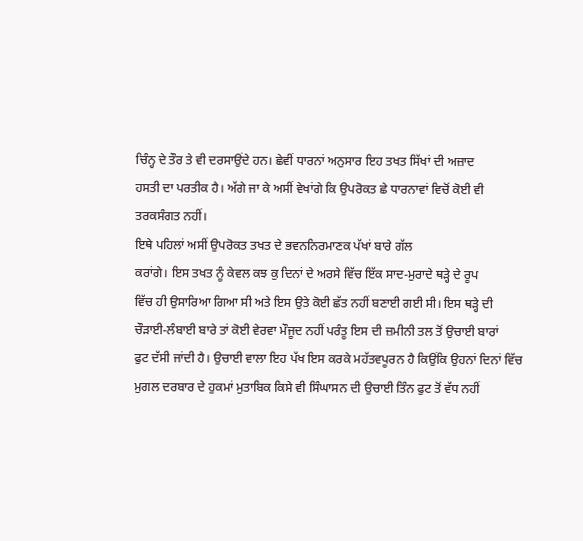ਚਿੰਨ੍ਹ ਦੇ ਤੌਰ ਤੇ ਵੀ ਦਰਸਾਉਂਦੇ ਹਨ। ਛੇਵੀਂ ਧਾਰਨਾਂ ਅਨੁਸਾਰ ਇਹ ਤਖਤ ਸਿੱਖਾਂ ਦੀ ਅਜ਼ਾਦ
ਹਸਤੀ ਦਾ ਪਰਤੀਕ ਹੈ। ਅੱਗੇ ਜਾ ਕੇ ਅਸੀਂ ਵੇਖਾਂਗੇ ਕਿ ਉਪਰੋਕਤ ਛੇ ਧਾਰਨਾਵਾਂ ਵਿਚੋਂ ਕੋਈ ਵੀ
ਤਰਕਸੰਗਤ ਨਹੀਂ।
ਇਥੇ ਪਹਿਲਾਂ ਅਸੀਂ ਉਪਰੋਕਤ ਤਖਤ ਦੇ ਭਵਨਨਿਰਮਾਣਕ ਪੱਖਾਂ ਬਾਰੇ ਗੱਲ
ਕਰਾਂਗੇ। ਇਸ ਤਖਤ ਨੂੰ ਕੇਵਲ ਕਝ ਕੁ ਦਿਨਾਂ ਦੇ ਅਰਸੇ ਵਿੱਚ ਇੱਕ ਸਾਦ-ਮੁਰਾਦੇ ਥੜ੍ਹੇ ਦੇ ਰੂਪ
ਵਿੱਚ ਹੀ ਉਸਾਰਿਆ ਗਿਆ ਸੀ ਅਤੇ ਇਸ ਉਤੇ ਕੋਈ ਛੱਤ ਨਹੀਂ ਬਣਾਈ ਗਈ ਸੀ। ਇਸ ਥੜ੍ਹੇ ਦੀ
ਚੌੜਾਈ-ਲੰਬਾਈ ਬਾਰੇ ਤਾਂ ਕੋਈ ਵੇਰਵਾ ਮੌਜੂਦ ਨਹੀਂ ਪਰੰਤੂ ਇਸ ਦੀ ਜ਼ਮੀਨੀ ਤਲ ਤੋਂ ਉਚਾਈ ਬਾਰਾਂ
ਫੁਟ ਦੱਸੀ ਜਾਂਦੀ ਹੈ। ਉਚਾਈ ਵਾਲਾ ਇਹ ਪੱਖ ਇਸ ਕਰਕੇ ਮਹੱਤਵਪੂਰਨ ਹੈ ਕਿਉਂਕਿ ਉਹਨਾਂ ਦਿਨਾਂ ਵਿੱਚ
ਮੁਗਲ ਦਰਬਾਰ ਦੇ ਹੁਕਮਾਂ ਮੁਤਾਬਿਕ ਕਿਸੇ ਵੀ ਸਿੰਘਾਸਨ ਦੀ ਉਚਾਈ ਤਿੰਨ ਫੁਟ ਤੋਂ ਵੱਧ ਨਹੀਂ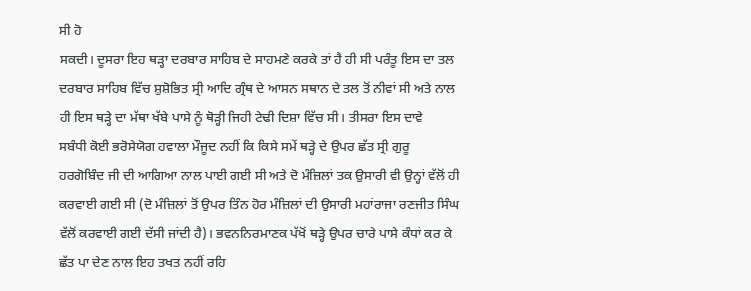ਸੀ ਹੋ
ਸਕਦੀ। ਦੂਸਰਾ ਇਹ ਥੜ੍ਹਾ ਦਰਬਾਰ ਸਾਹਿਬ ਦੇ ਸਾਹਮਣੇ ਕਰਕੇ ਤਾਂ ਹੈ ਹੀ ਸੀ ਪਰੰਤੂ ਇਸ ਦਾ ਤਲ
ਦਰਬਾਰ ਸਾਹਿਬ ਵਿੱਚ ਸ਼ੁਸ਼ੋਭਿਤ ਸ੍ਰੀ ਆਦਿ ਗ੍ਰੰਥ ਦੇ ਆਸਨ ਸਥਾਨ ਦੇ ਤਲ ਤੋਂ ਨੀਵਾਂ ਸੀ ਅਤੇ ਨਾਲ
ਹੀ ਇਸ ਥੜ੍ਹੇ ਦਾ ਮੱਥਾ ਖੱਬੇ ਪਾਸੇ ਨੂੰ ਥੋੜ੍ਹੀ ਜਿਹੀ ਟੇਢੀ ਦਿਸ਼ਾ ਵਿੱਚ ਸੀ। ਤੀਸਰਾ ਇਸ ਦਾਵੇ
ਸਬੰਧੀ ਕੋਈ ਭਰੋਸੇਯੋਗ ਹਵਾਲਾ ਮੌਜੂਦ ਨਹੀਂ ਕਿ ਕਿਸੇ ਸਮੇਂ ਥੜ੍ਹੇ ਦੇ ਉਪਰ ਛੱਤ ਸ੍ਰੀ ਗੁਰੂ
ਹਰਗੋਬਿੰਦ ਜੀ ਦੀ ਆਗਿਆ ਨਾਲ ਪਾਈ ਗਈ ਸੀ ਅਤੇ ਦੋ ਮੰਜ਼ਿਲਾਂ ਤਕ ਉਸਾਰੀ ਵੀ ਉਨ੍ਹਾਂ ਵੱਲੋਂ ਹੀ
ਕਰਵਾਈ ਗਈ ਸੀ (ਦੋ ਮੰਜ਼ਿਲਾਂ ਤੋਂ ਉਪਰ ਤਿੰਨ ਹੋਰ ਮੰਜ਼ਿਲਾਂ ਦੀ ਉਸਾਰੀ ਮਹਾਂਰਾਜਾ ਰਣਜੀਤ ਸਿੰਘ
ਵੱਲੋਂ ਕਰਵਾਈ ਗਈ ਦੱਸੀ ਜਾਂਦੀ ਹੈ)। ਭਵਨਨਿਰਮਾਣਕ ਪੱਖੋਂ ਥੜ੍ਹੇ ਉਪਰ ਚਾਰੇ ਪਾਸੇ ਕੰਧਾਂ ਕਰ ਕੇ
ਛੱਤ ਪਾ ਦੇਣ ਨਾਲ ਇਹ ਤਖਤ ਨਹੀਂ ਰਹਿ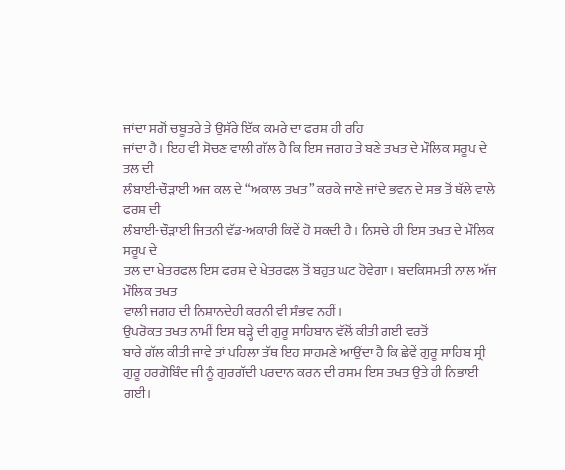ਜਾਂਦਾ ਸਗੋਂ ਚਬੂਤਰੇ ਤੇ ਉਸੱਰੇ ਇੱਕ ਕਮਰੇ ਦਾ ਫਰਸ਼ ਹੀ ਰਹਿ
ਜਾਂਦਾ ਹੈ। ਇਹ ਵੀ ਸੋਚਣ ਵਾਲੀ ਗੱਲ ਹੈ ਕਿ ਇਸ ਜਗਹ ਤੇ ਬਣੇ ਤਖਤ ਦੇ ਮੌਲਿਕ ਸਰੂਪ ਦੇ ਤਲ ਦੀ
ਲੰਬਾਈ-ਚੌੜਾਈ ਅਜ ਕਲ ਦੇ “ਅਕਾਲ ਤਖਤ” ਕਰਕੇ ਜਾਣੇ ਜਾਂਦੇ ਭਵਨ ਦੇ ਸਭ ਤੋਂ ਥੱਲੇ ਵਾਲੇ ਫਰਸ਼ ਦੀ
ਲੰਬਾਈ-ਚੌੜਾਈ ਜਿਤਨੀ ਵੱਡ-ਅਕਾਰੀ ਕਿਵੇਂ ਹੋ ਸਕਦੀ ਹੈ। ਨਿਸਚੇ ਹੀ ਇਸ ਤਖਤ ਦੇ ਮੌਲਿਕ ਸਰੂਪ ਦੇ
ਤਲ ਦਾ ਖੇਤਰਫਲ ਇਸ ਫਰਸ਼ ਦੇ ਖੇਤਰਫਲ ਤੋਂ ਬਹੁਤ ਘਟ ਹੋਵੇਗਾ। ਬਦਕਿਸਮਤੀ ਨਾਲ ਅੱਜ ਮੌਲਿਕ ਤਖਤ
ਵਾਲੀ ਜਗਹ ਦੀ ਨਿਸ਼ਾਨਦੇਹੀ ਕਰਨੀ ਵੀ ਸੰਭਵ ਨਹੀਂ।
ਉਪਰੋਕਤ ਤਖਤ ਨਾਮੀਂ ਇਸ ਥੜ੍ਹੇ ਦੀ ਗੁਰੂ ਸਾਹਿਬਾਨ ਵੱਲੋਂ ਕੀਤੀ ਗਈ ਵਰਤੋਂ
ਬਾਰੇ ਗੱਲ ਕੀਤੀ ਜਾਵੇ ਤਾਂ ਪਹਿਲਾ ਤੱਥ ਇਹ ਸਾਹਮਣੇ ਆਉਂਦਾ ਹੈ ਕਿ ਛੇਵੇਂ ਗੁਰੂ ਸਾਹਿਬ ਸ੍ਰੀ
ਗੁਰੂ ਹਰਗੋਬਿੰਦ ਜੀ ਨੂੰ ਗੁਰਗੱਦੀ ਪਰਦਾਨ ਕਰਨ ਦੀ ਰਸਮ ਇਸ ਤਖਤ ਉਤੇ ਹੀ ਨਿਭਾਈ ਗਈ।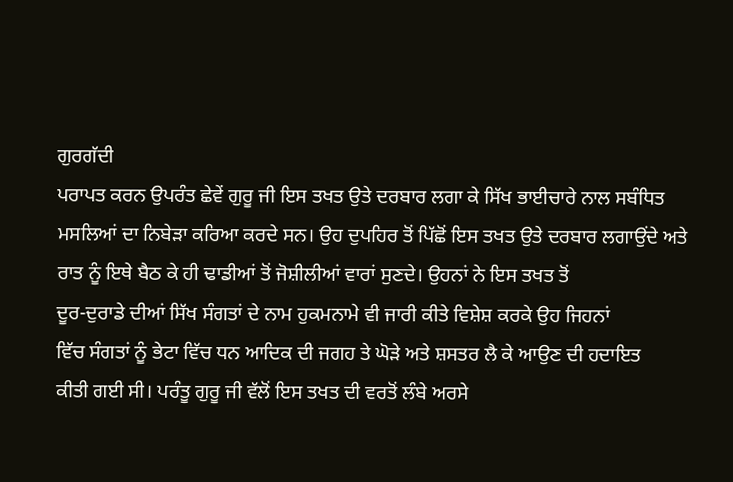ਗੁਰਗੱਦੀ
ਪਰਾਪਤ ਕਰਨ ਉਪਰੰਤ ਛੇਵੇਂ ਗੁਰੂ ਜੀ ਇਸ ਤਖਤ ਉਤੇ ਦਰਬਾਰ ਲਗਾ ਕੇ ਸਿੱਖ ਭਾਈਚਾਰੇ ਨਾਲ ਸਬੰਧਿਤ
ਮਸਲਿਆਂ ਦਾ ਨਿਬੇੜਾ ਕਰਿਆ ਕਰਦੇ ਸਨ। ਉਹ ਦੁਪਹਿਰ ਤੋਂ ਪਿੱਛੋਂ ਇਸ ਤਖਤ ਉਤੇ ਦਰਬਾਰ ਲਗਾਉਂਦੇ ਅਤੇ
ਰਾਤ ਨੂੰ ਇਥੇ ਬੈਠ ਕੇ ਹੀ ਢਾਡੀਆਂ ਤੋਂ ਜੋਸ਼ੀਲੀਆਂ ਵਾਰਾਂ ਸੁਣਦੇ। ਉਹਨਾਂ ਨੇ ਇਸ ਤਖਤ ਤੋਂ
ਦੂਰ-ਦੁਰਾਡੇ ਦੀਆਂ ਸਿੱਖ ਸੰਗਤਾਂ ਦੇ ਨਾਮ ਹੁਕਮਨਾਮੇ ਵੀ ਜਾਰੀ ਕੀਤੇ ਵਿਸ਼ੇਸ਼ ਕਰਕੇ ਉਹ ਜਿਹਨਾਂ
ਵਿੱਚ ਸੰਗਤਾਂ ਨੂੰ ਭੇਟਾ ਵਿੱਚ ਧਨ ਆਦਿਕ ਦੀ ਜਗਹ ਤੇ ਘੋੜੇ ਅਤੇ ਸ਼ਸਤਰ ਲੈ ਕੇ ਆਉਣ ਦੀ ਹਦਾਇਤ
ਕੀਤੀ ਗਈ ਸੀ। ਪਰੰਤੂ ਗੁਰੂ ਜੀ ਵੱਲੋਂ ਇਸ ਤਖਤ ਦੀ ਵਰਤੋਂ ਲੰਬੇ ਅਰਸੇ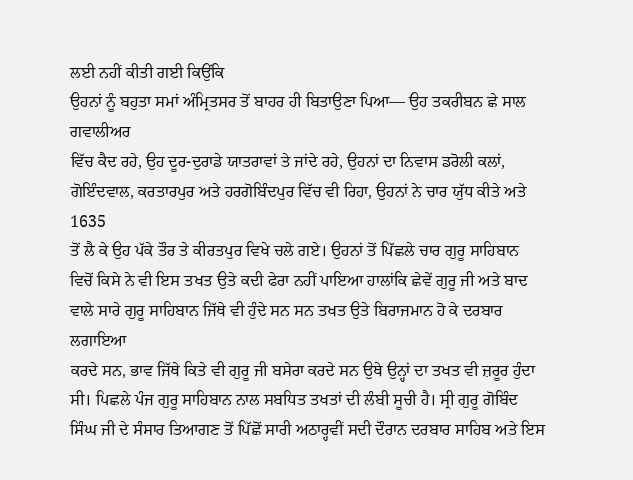ਲਈ ਨਹੀਂ ਕੀਤੀ ਗਈ ਕਿਉਂਕਿ
ਉਹਨਾਂ ਨੂੰ ਬਹੁਤਾ ਸਮਾਂ ਅੰਮ੍ਰਿਤਸਰ ਤੋਂ ਬਾਹਰ ਹੀ ਬਿਤਾਉਣਾ ਪਿਆ— ਉਹ ਤਕਰੀਬਨ ਛੇ ਸਾਲ ਗਵਾਲੀਅਰ
ਵਿੱਚ ਕੈਦ ਰਹੇ, ਉਹ ਦੂਰ-ਦੁਰਾਡੇ ਯਾਤਰਾਵਾਂ ਤੇ ਜਾਂਦੇ ਰਹੇ, ਉਹਨਾਂ ਦਾ ਨਿਵਾਸ ਡਰੋਲੀ ਕਲਾਂ,
ਗੋਇੰਦਵਾਲ, ਕਰਤਾਰਪੁਰ ਅਤੇ ਹਰਗੋਬਿੰਦਪੁਰ ਵਿੱਚ ਵੀ ਰਿਹਾ, ਉਹਨਾਂ ਨੇ ਚਾਰ ਯੁੱਧ ਕੀਤੇ ਅਤੇ 1635
ਤੋਂ ਲੈ ਕੇ ਉਹ ਪੱਕੇ ਤੌਰ ਤੇ ਕੀਰਤਪੁਰ ਵਿਖੇ ਚਲੇ ਗਏ। ਉਹਨਾਂ ਤੋਂ ਪਿੱਛਲੇ ਚਾਰ ਗੁਰੂ ਸਾਹਿਬਾਨ
ਵਿਚੋਂ ਕਿਸੇ ਨੇ ਵੀ ਇਸ ਤਖਤ ਉਤੇ ਕਦੀ ਫੇਰਾ ਨਹੀਂ ਪਾਇਆ ਹਾਲਾਂਕਿ ਛੇਵੇਂ ਗੁਰੂ ਜੀ ਅਤੇ ਬਾਦ
ਵਾਲੇ ਸਾਰੇ ਗੁਰੂ ਸਾਹਿਬਾਨ ਜਿੱਥੇ ਵੀ ਹੁੰਦੇ ਸਨ ਸਨ ਤਖਤ ਉਤੇ ਬਿਰਾਜਮਾਨ ਹੋ ਕੇ ਦਰਬਾਰ ਲਗਾਇਆ
ਕਰਦੇ ਸਨ, ਭਾਵ ਜਿੱਥੇ ਕਿਤੇ ਵੀ ਗੁਰੂ ਜੀ ਬਸੇਰਾ ਕਰਦੇ ਸਨ ਉਥੇ ਉਨ੍ਹਾਂ ਦਾ ਤਖਤ ਵੀ ਜ਼ਰੂਰ ਹੁੰਦਾ
ਸੀ। ਪਿਛਲੇ ਪੰਜ ਗੁਰੂ ਸਾਹਿਬਾਨ ਨਾਲ ਸਬਧਿਤ ਤਖਤਾਂ ਦੀ ਲੰਬੀ ਸੂਚੀ ਹੈ। ਸ੍ਰੀ ਗੁਰੂ ਗੋਬਿੰਦ
ਸਿੰਘ ਜੀ ਦੇ ਸੰਸਾਰ ਤਿਆਗਣ ਤੋਂ ਪਿੱਛੋਂ ਸਾਰੀ ਅਠਾਰ੍ਹਵੀਂ ਸਦੀ ਦੌਰਾਨ ਦਰਬਾਰ ਸਾਹਿਬ ਅਤੇ ਇਸ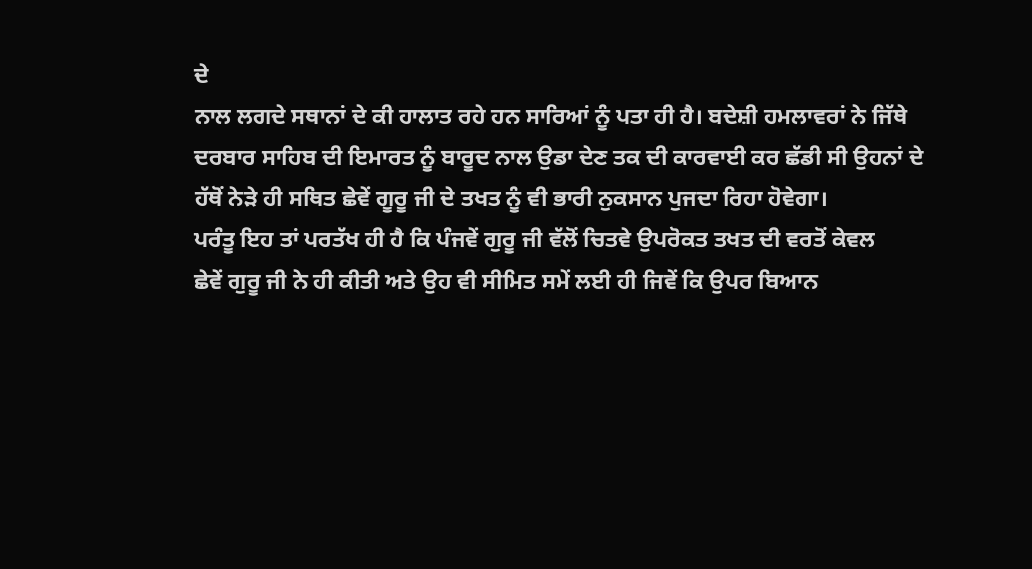ਦੇ
ਨਾਲ ਲਗਦੇ ਸਥਾਨਾਂ ਦੇ ਕੀ ਹਾਲਾਤ ਰਹੇ ਹਨ ਸਾਰਿਆਂ ਨੂੰ ਪਤਾ ਹੀ ਹੈ। ਬਦੇਸ਼ੀ ਹਮਲਾਵਰਾਂ ਨੇ ਜਿੱਥੇ
ਦਰਬਾਰ ਸਾਹਿਬ ਦੀ ਇਮਾਰਤ ਨੂੰ ਬਾਰੂਦ ਨਾਲ ਉਡਾ ਦੇਣ ਤਕ ਦੀ ਕਾਰਵਾਈ ਕਰ ਛੱਡੀ ਸੀ ਉਹਨਾਂ ਦੇ
ਹੱਥੋਂ ਨੇੜੇ ਹੀ ਸਥਿਤ ਛੇਵੇਂ ਗੂਰੂ ਜੀ ਦੇ ਤਖਤ ਨੂੰ ਵੀ ਭਾਰੀ ਨੁਕਸਾਨ ਪੁਜਦਾ ਰਿਹਾ ਹੋਵੇਗਾ।
ਪਰੰਤੂ ਇਹ ਤਾਂ ਪਰਤੱਖ ਹੀ ਹੈ ਕਿ ਪੰਜਵੇਂ ਗੁਰੂ ਜੀ ਵੱਲੋਂ ਚਿਤਵੇ ਉਪਰੋਕਤ ਤਖਤ ਦੀ ਵਰਤੋਂ ਕੇਵਲ
ਛੇਵੇਂ ਗੁਰੂ ਜੀ ਨੇ ਹੀ ਕੀਤੀ ਅਤੇ ਉਹ ਵੀ ਸੀਮਿਤ ਸਮੇਂ ਲਈ ਹੀ ਜਿਵੇਂ ਕਿ ਉਪਰ ਬਿਆਨ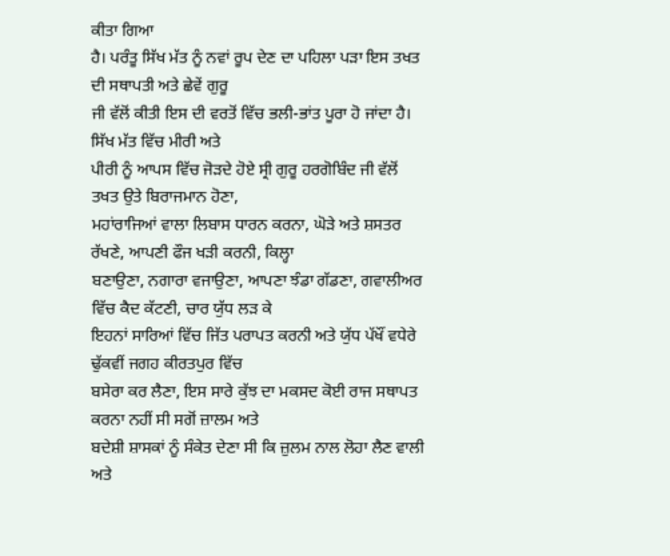ਕੀਤਾ ਗਿਆ
ਹੈ। ਪਰੰਤੂ ਸਿੱਖ ਮੱਤ ਨੂੰ ਨਵਾਂ ਰੂਪ ਦੇਣ ਦਾ ਪਹਿਲਾ ਪੜਾ ਇਸ ਤਖਤ ਦੀ ਸਥਾਪਤੀ ਅਤੇ ਛੇਵੇਂ ਗੁਰੂ
ਜੀ ਵੱਲੋਂ ਕੀਤੀ ਇਸ ਦੀ ਵਰਤੋਂ ਵਿੱਚ ਭਲੀ-ਭਾਂਤ ਪੂਰਾ ਹੋ ਜਾਂਦਾ ਹੈ। ਸਿੱਖ ਮੱਤ ਵਿੱਚ ਮੀਰੀ ਅਤੇ
ਪੀਰੀ ਨੂੰ ਆਪਸ ਵਿੱਚ ਜੋੜਦੇ ਹੋਏ ਸ੍ਰੀ ਗੁਰੂ ਹਰਗੋਬਿੰਦ ਜੀ ਵੱਲੋਂ ਤਖਤ ਉਤੇ ਬਿਰਾਜਮਾਨ ਹੋਣਾ,
ਮਹਾਂਰਾਜਿਆਂ ਵਾਲਾ ਲਿਬਾਸ ਧਾਰਨ ਕਰਨਾ, ਘੋੜੇ ਅਤੇ ਸ਼ਸਤਰ ਰੱਖਣੇ, ਆਪਣੀ ਫੌਜ ਖੜੀ ਕਰਨੀ, ਕਿਲ੍ਹਾ
ਬਣਾਉਣਾ, ਨਗਾਰਾ ਵਜਾਉਣਾ, ਆਪਣਾ ਝੰਡਾ ਗੱਡਣਾ, ਗਵਾਲੀਅਰ ਵਿੱਚ ਕੈਦ ਕੱਟਣੀ, ਚਾਰ ਯੁੱਧ ਲੜ ਕੇ
ਇਹਨਾਂ ਸਾਰਿਆਂ ਵਿੱਚ ਜਿੱਤ ਪਰਾਪਤ ਕਰਨੀ ਅਤੇ ਯੁੱਧ ਪੱਖੌਂ ਵਧੇਰੇ ਢੁੱਕਵੀਂ ਜਗਹ ਕੀਰਤਪੁਰ ਵਿੱਚ
ਬਸੇਰਾ ਕਰ ਲੈਣਾ, ਇਸ ਸਾਰੇ ਕੁੱਝ ਦਾ ਮਕਸਦ ਕੋਈ ਰਾਜ ਸਥਾਪਤ ਕਰਨਾ ਨਹੀਂ ਸੀ ਸਗੋਂ ਜ਼ਾਲਮ ਅਤੇ
ਬਦੇਸ਼ੀ ਸ਼ਾਸਕਾਂ ਨੂੰ ਸੰਕੇਤ ਦੇਣਾ ਸੀ ਕਿ ਜ਼ੁਲਮ ਨਾਲ ਲੋਹਾ ਲੈਣ ਵਾਲੀ ਅਤੇ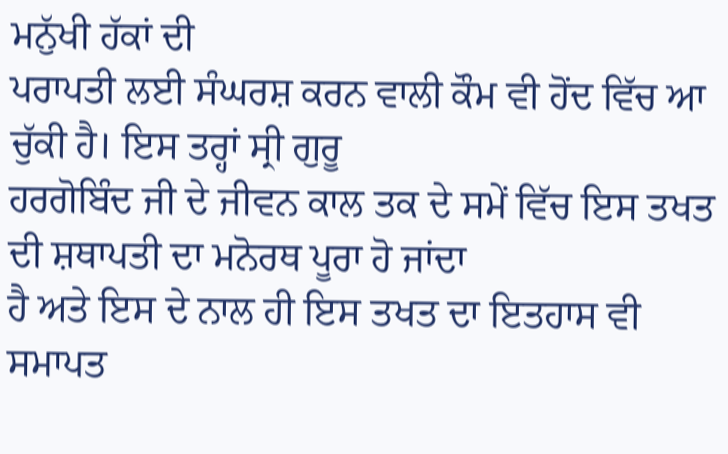ਮਨੁੱਖੀ ਹੱਕਾਂ ਦੀ
ਪਰਾਪਤੀ ਲਈ ਸੰਘਰਸ਼ ਕਰਨ ਵਾਲੀ ਕੌਮ ਵੀ ਹੋਂਦ ਵਿੱਚ ਆ ਚੁੱਕੀ ਹੈ। ਇਸ ਤਰ੍ਹਾਂ ਸ੍ਰੀ ਗੁਰੂ
ਹਰਗੋਬਿੰਦ ਜੀ ਦੇ ਜੀਵਨ ਕਾਲ ਤਕ ਦੇ ਸਮੇਂ ਵਿੱਚ ਇਸ ਤਖਤ ਦੀ ਸ਼ਥਾਪਤੀ ਦਾ ਮਨੋਰਥ ਪੂਰਾ ਹੋ ਜਾਂਦਾ
ਹੈ ਅਤੇ ਇਸ ਦੇ ਨਾਲ ਹੀ ਇਸ ਤਖਤ ਦਾ ਇਤਹਾਸ ਵੀ ਸਮਾਪਤ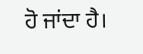ਹੋ ਜਾਂਦਾ ਹੈ।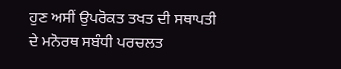ਹੁਣ ਅਸੀਂ ਉਪਰੋਕਤ ਤਖਤ ਦੀ ਸਥਾਪਤੀ ਦੇ ਮਨੋਰਥ ਸਬੰਧੀ ਪਰਚਲਤ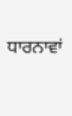ਧਾਰਨਾਵਾਂ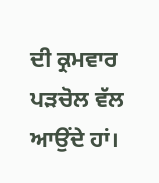ਦੀ ਕ੍ਰਮਵਾਰ ਪੜਚੋਲ ਵੱਲ ਆਉਂਦੇ ਹਾਂ।